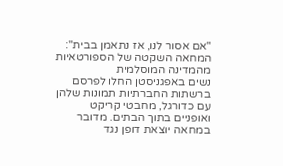"אם אסור לנו, אז נתאמן בבית": המחאה השקטה של הספורטאיות מהמדינה המוסלמית
נשים באפגניסטן החלו לפרסם ברשתות החברתיות תמונות שלהן עם כדורגל, מחבטי קריקט ואופניים בתוך הבתים. מדובר במחאה יוצאת דופן נגד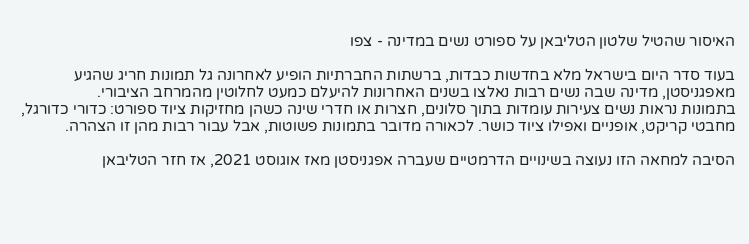האיסור שהטיל שלטון הטליבאן על ספורט נשים במדינה - צפו

בעוד סדר היום בישראל מלא בחדשות כבדות, ברשתות החברתיות הופיע לאחרונה גל תמונות חריג שהגיע מאפגניסטן, מדינה שבה נשים רבות נאלצו בשנים האחרונות להיעלם כמעט לחלוטין מהמרחב הציבורי.
בתמונות נראות נשים צעירות עומדות בתוך סלונים, חצרות או חדרי שינה כשהן מחזיקות ציוד ספורט: כדורי כדורגל, מחבטי קריקט, אופניים ואפילו ציוד כושר. לכאורה מדובר בתמונות פשוטות, אבל עבור רבות מהן זו הצהרה.

הסיבה למחאה הזו נעוצה בשינויים הדרמטיים שעברה אפגניסטן מאז אוגוסט 2021, אז חזר הטליבאן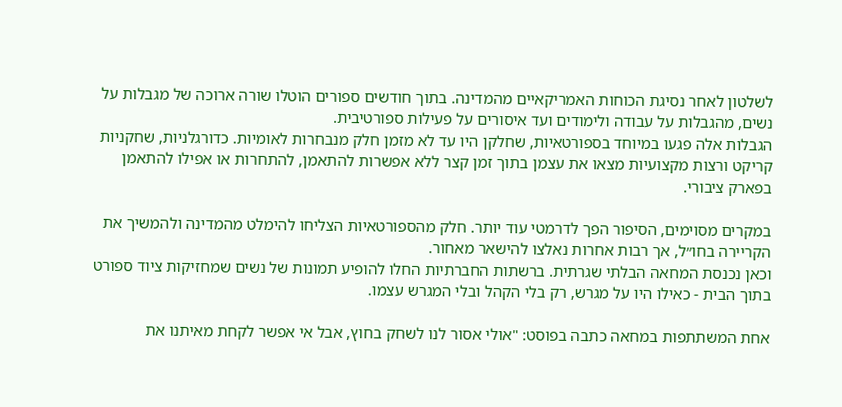לשלטון לאחר נסיגת הכוחות האמריקאיים מהמדינה. בתוך חודשים ספורים הוטלו שורה ארוכה של מגבלות על נשים, מהגבלות על עבודה ולימודים ועד איסורים על פעילות ספורטיבית.
הגבלות אלה פגעו במיוחד בספורטאיות, שחלקן היו עד לא מזמן חלק מנבחרות לאומיות. כדורגלניות, שחקניות קריקט ורצות מקצועיות מצאו את עצמן בתוך זמן קצר ללא אפשרות להתאמן, להתחרות או אפילו להתאמן בפארק ציבורי.

במקרים מסוימים, הסיפור הפך לדרמטי עוד יותר. חלק מהספורטאיות הצליחו להימלט מהמדינה ולהמשיך את הקריירה בחו״ל, אך רבות אחרות נאלצו להישאר מאחור.
וכאן נכנסת המחאה הבלתי שגרתית. ברשתות החברתיות החלו להופיע תמונות של נשים שמחזיקות ציוד ספורט בתוך הבית - כאילו היו על מגרש, רק בלי הקהל ובלי המגרש עצמו.

אחת המשתתפות במחאה כתבה בפוסט: "אולי אסור לנו לשחק בחוץ, אבל אי אפשר לקחת מאיתנו את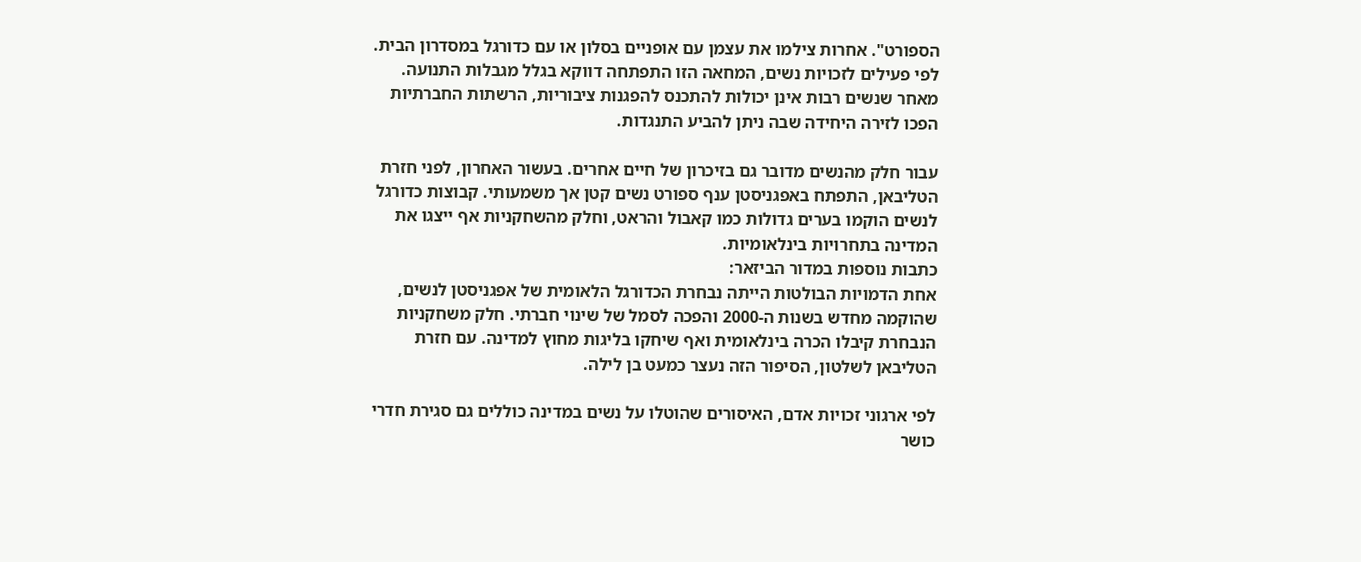הספורט". אחרות צילמו את עצמן עם אופניים בסלון או עם כדורגל במסדרון הבית.
לפי פעילים לזכויות נשים, המחאה הזו התפתחה דווקא בגלל מגבלות התנועה. מאחר שנשים רבות אינן יכולות להתכנס להפגנות ציבוריות, הרשתות החברתיות הפכו לזירה היחידה שבה ניתן להביע התנגדות.

עבור חלק מהנשים מדובר גם בזיכרון של חיים אחרים. בעשור האחרון, לפני חזרת הטליבאן, התפתח באפגניסטן ענף ספורט נשים קטן אך משמעותי. קבוצות כדורגל לנשים הוקמו בערים גדולות כמו קאבול והראט, וחלק מהשחקניות אף ייצגו את המדינה בתחרויות בינלאומיות.
כתבות נוספות במדור הביזאר:
אחת הדמויות הבולטות הייתה נבחרת הכדורגל הלאומית של אפגניסטן לנשים, שהוקמה מחדש בשנות ה-2000 והפכה לסמל של שינוי חברתי. חלק משחקניות הנבחרת קיבלו הכרה בינלאומית ואף שיחקו בליגות מחוץ למדינה. עם חזרת הטליבאן לשלטון, הסיפור הזה נעצר כמעט בן לילה.

לפי ארגוני זכויות אדם, האיסורים שהוטלו על נשים במדינה כוללים גם סגירת חדרי כושר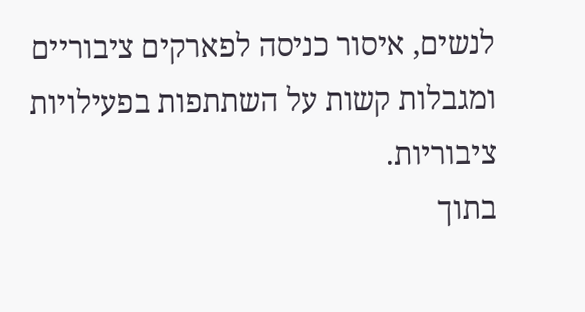לנשים, איסור כניסה לפארקים ציבוריים ומגבלות קשות על השתתפות בפעילויות ציבוריות.
בתוך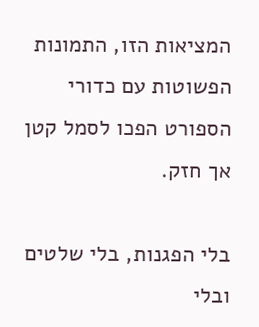המציאות הזו, התמונות הפשוטות עם כדורי הספורט הפכו לסמל קטן אך חזק.

בלי הפגנות, בלי שלטים ובלי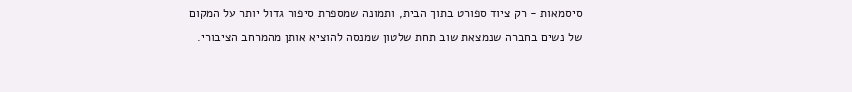סיסמאות - רק ציוד ספורט בתוך הבית, ותמונה שמספרת סיפור גדול יותר על המקום של נשים בחברה שנמצאת שוב תחת שלטון שמנסה להוציא אותן מהמרחב הציבורי.